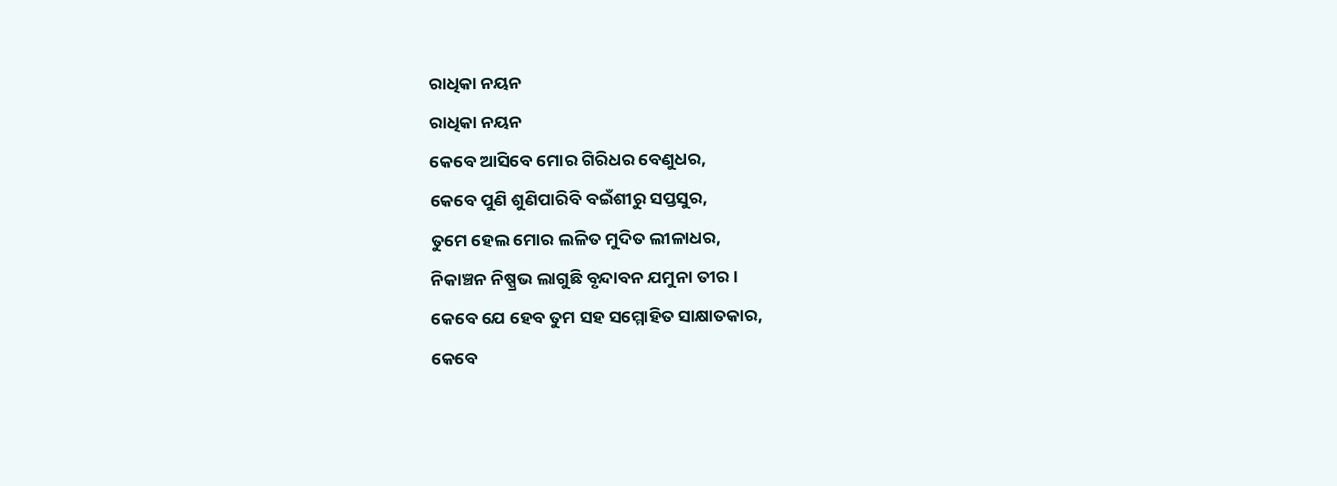ରାଧିକା ନୟନ
ରାଧିକା ନୟନ
କେବେ ଆସିବେ ମୋର ଗିରିଧର ବେଣୁଧର,
କେବେ ପୁଣି ଶୁଣିପାରିବି ବଇଁଶୀରୁ ସପ୍ତସୁର,
ତୁମେ ହେଲ ମୋର ଲଳିତ ମୁଦିତ ଲୀଳାଧର,
ନିକାଞ୍ଚନ ନିଷ୍ପ୍ରଭ ଲାଗୁଛି ବୃନ୍ଦାବନ ଯମୁନା ତୀର ।
କେବେ ଯେ ହେବ ତୁମ ସହ ସମ୍ମୋହିତ ସାକ୍ଷାତକାର,
କେବେ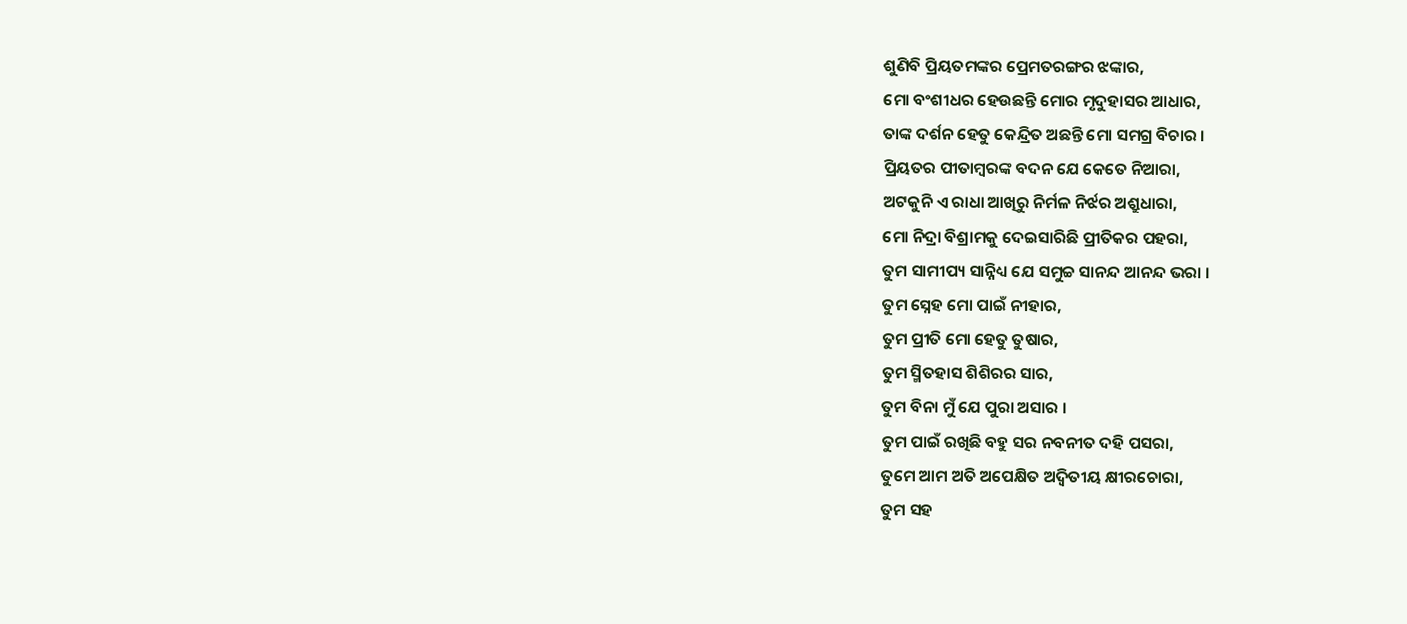ଶୁଣିବି ପ୍ରିୟତମଙ୍କର ପ୍ରେମତରଙ୍ଗର ଝଙ୍କାର,
ମୋ ବଂଶୀଧର ହେଉଛନ୍ତି ମୋର ମୃଦୁହାସର ଆଧାର,
ତାଙ୍କ ଦର୍ଶନ ହେତୁ କେନ୍ଦ୍ରିତ ଅଛନ୍ତି ମୋ ସମଗ୍ର ବିଚାର ।
ପ୍ରିୟତର ପୀତାମ୍ବରଙ୍କ ବଦନ ଯେ କେତେ ନିଆରା,
ଅଟକୁନି ଏ ରାଧା ଆଖିରୁ ନିର୍ମଳ ନିର୍ଝର ଅଶ୍ରୁଧାରା,
ମୋ ନିଦ୍ରା ବିଶ୍ରାମକୁ ଦେଇସାରିଛି ପ୍ରୀତିକର ପହରା,
ତୁମ ସାମୀପ୍ୟ ସାନ୍ନିଧ୍ୟ ଯେ ସମୁଚ୍ଚ ସାନନ୍ଦ ଆନନ୍ଦ ଭରା ।
ତୁମ ସ୍ନେହ ମୋ ପାଇଁ ନୀହାର,
ତୁମ ପ୍ରୀତି ମୋ ହେତୁ ତୁଷାର,
ତୁମ ସ୍ମିତହାସ ଶିଶିରର ସାର,
ତୁମ ବିନା ମୁଁ ଯେ ପୁରା ଅସାର ।
ତୁମ ପାଇଁ ରଖିଛି ବହୁ ସର ନବନୀତ ଦହି ପସରା,
ତୁମେ ଆମ ଅତି ଅପେକ୍ଷିତ ଅଦ୍ଵିତୀୟ କ୍ଷୀରଚୋରା,
ତୁମ ସହ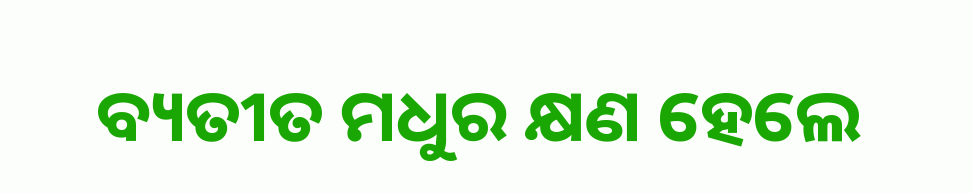ବ୍ୟତୀତ ମଧୁର କ୍ଷଣ ହେଲେ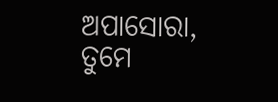ଅପାସୋରା,
ତୁମେ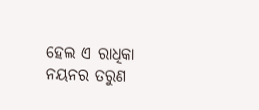ହେଲ ଏ ରାଧିକା ନୟନର ତରୁଣ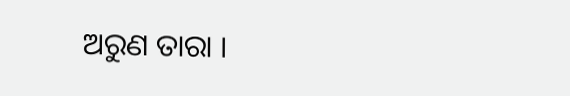ଅରୁଣ ତାରା ।